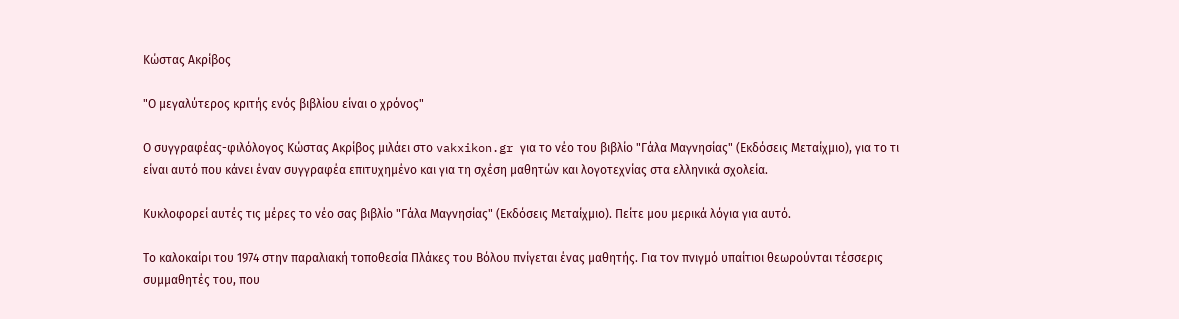Κώστας Ακρίβος

"Ο μεγαλύτερος κριτής ενός βιβλίου είναι ο χρόνος"

Ο συγγραφέας-φιλόλογος Κώστας Ακρίβος μιλάει στο vakxikon.gr για το νέο του βιβλίο "Γάλα Μαγνησίας" (Εκδόσεις Μεταίχμιο), για το τι είναι αυτό που κάνει έναν συγγραφέα επιτυχημένο και για τη σχέση μαθητών και λογοτεχνίας στα ελληνικά σχολεία.

Κυκλοφορεί αυτές τις μέρες το νέο σας βιβλίο "Γάλα Μαγνησίας" (Εκδόσεις Μεταίχμιο). Πείτε μου μερικά λόγια για αυτό.

Το καλοκαίρι του 1974 στην παραλιακή τοποθεσία Πλάκες του Βόλου πνίγεται ένας μαθητής. Για τον πνιγμό υπαίτιοι θεωρούνται τέσσερις συμμαθητές του, που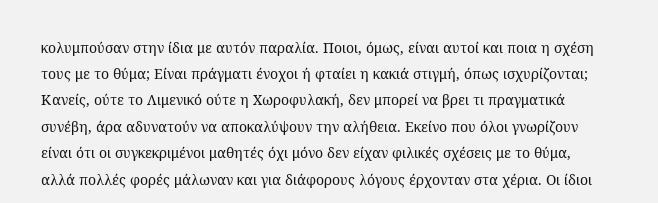κολυμπούσαν στην ίδια με αυτόν παραλία. Ποιοι, όμως, είναι αυτοί και ποια η σχέση τους με το θύμα; Είναι πράγματι ένοχοι ή φταίει η κακιά στιγμή, όπως ισχυρίζονται; Κανείς, ούτε το Λιμενικό ούτε η Χωροφυλακή, δεν μπορεί να βρει τι πραγματικά συνέβη, άρα αδυνατούν να αποκαλύψουν την αλήθεια. Εκείνο που όλοι γνωρίζουν είναι ότι οι συγκεκριμένοι μαθητές όχι μόνο δεν είχαν φιλικές σχέσεις με το θύμα, αλλά πολλές φορές μάλωναν και για διάφορους λόγους έρχονταν στα χέρια. Οι ίδιοι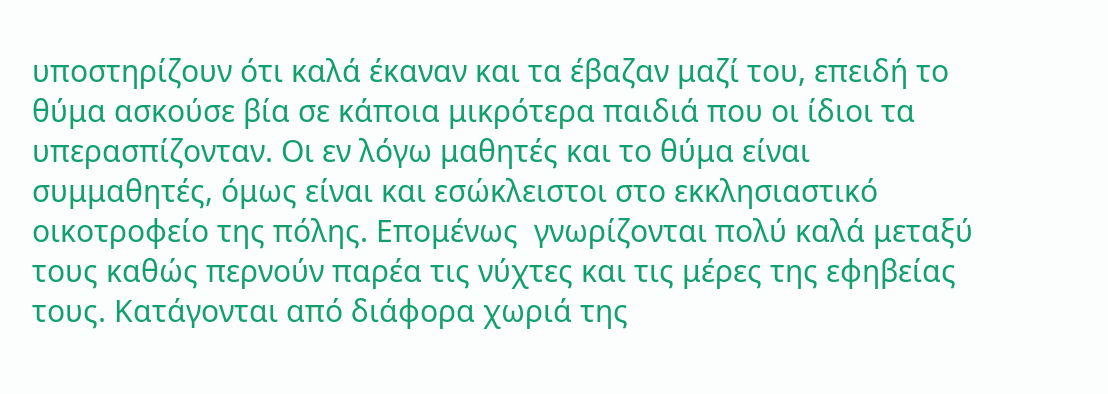υποστηρίζουν ότι καλά έκαναν και τα έβαζαν μαζί του, επειδή το θύμα ασκούσε βία σε κάποια μικρότερα παιδιά που οι ίδιοι τα υπερασπίζονταν. Οι εν λόγω μαθητές και το θύμα είναι συμμαθητές, όμως είναι και εσώκλειστοι στο εκκλησιαστικό οικοτροφείο της πόλης. Επομένως  γνωρίζονται πολύ καλά μεταξύ τους καθώς περνούν παρέα τις νύχτες και τις μέρες της εφηβείας τους. Κατάγονται από διάφορα χωριά της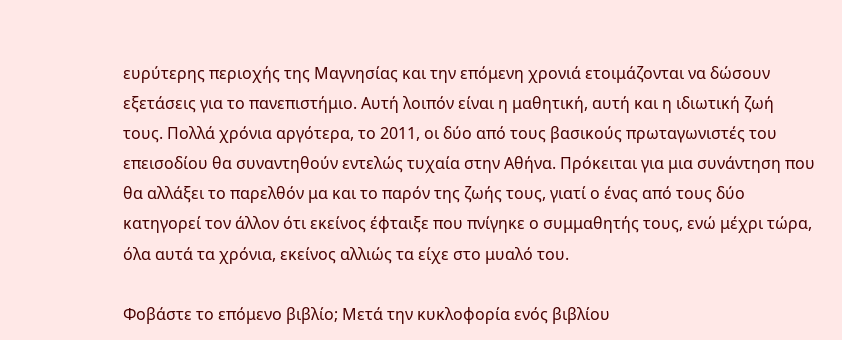ευρύτερης περιοχής της Μαγνησίας και την επόμενη χρονιά ετοιμάζονται να δώσουν εξετάσεις για το πανεπιστήμιο. Αυτή λοιπόν είναι η μαθητική, αυτή και η ιδιωτική ζωή τους. Πολλά χρόνια αργότερα, το 2011, οι δύο από τους βασικούς πρωταγωνιστές του επεισοδίου θα συναντηθούν εντελώς τυχαία στην Αθήνα. Πρόκειται για μια συνάντηση που θα αλλάξει το παρελθόν μα και το παρόν της ζωής τους, γιατί ο ένας από τους δύο κατηγορεί τον άλλον ότι εκείνος έφταιξε που πνίγηκε ο συμμαθητής τους, ενώ μέχρι τώρα, όλα αυτά τα χρόνια, εκείνος αλλιώς τα είχε στο μυαλό του.

Φοβάστε το επόμενο βιβλίο; Μετά την κυκλοφορία ενός βιβλίου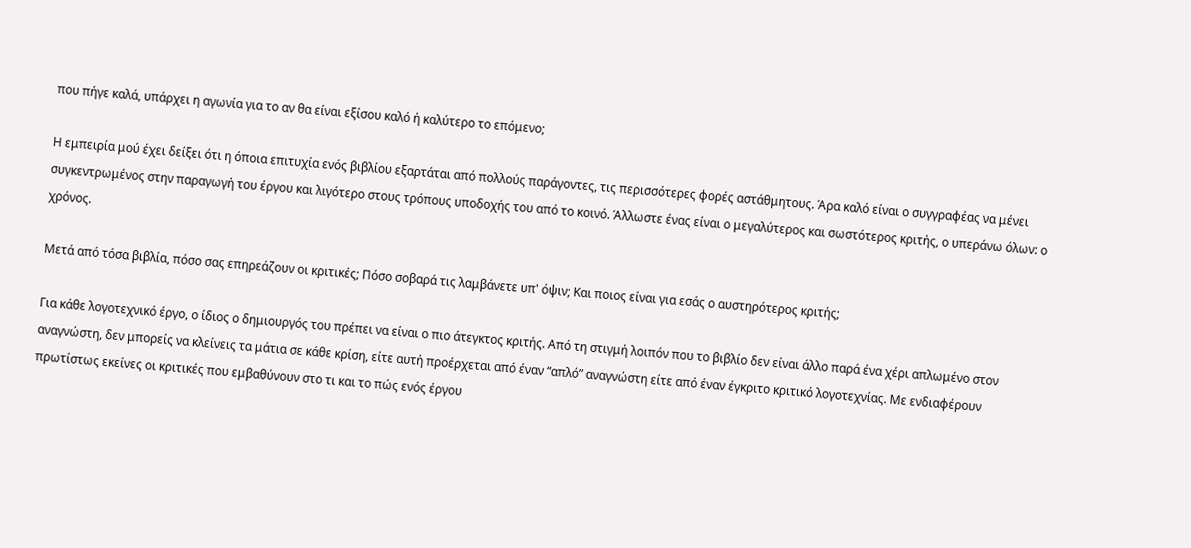που πήγε καλά, υπάρχει η αγωνία για το αν θα είναι εξίσου καλό ή καλύτερο το επόμενο;

Η εμπειρία μού έχει δείξει ότι η όποια επιτυχία ενός βιβλίου εξαρτάται από πολλούς παράγοντες, τις περισσότερες φορές αστάθμητους. Άρα καλό είναι ο συγγραφέας να μένει συγκεντρωμένος στην παραγωγή του έργου και λιγότερο στους τρόπους υποδοχής του από το κοινό. Άλλωστε ένας είναι ο μεγαλύτερος και σωστότερος κριτής, ο υπεράνω όλων: ο χρόνος.

Μετά από τόσα βιβλία, πόσο σας επηρεάζουν οι κριτικές; Πόσο σοβαρά τις λαμβάνετε υπ' όψιν; Και ποιος είναι για εσάς ο αυστηρότερος κριτής;

Για κάθε λογοτεχνικό έργο, ο ίδιος ο δημιουργός του πρέπει να είναι ο πιο άτεγκτος κριτής. Από τη στιγμή λοιπόν που το βιβλίο δεν είναι άλλο παρά ένα χέρι απλωμένο στον αναγνώστη, δεν μπορείς να κλείνεις τα μάτια σε κάθε κρίση, είτε αυτή προέρχεται από έναν “απλό” αναγνώστη είτε από έναν έγκριτο κριτικό λογοτεχνίας. Με ενδιαφέρουν πρωτίστως εκείνες οι κριτικές που εμβαθύνουν στο τι και το πώς ενός έργου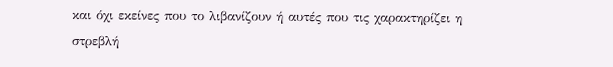και όχι εκείνες που το λιβανίζουν ή αυτές που τις χαρακτηρίζει η στρεβλή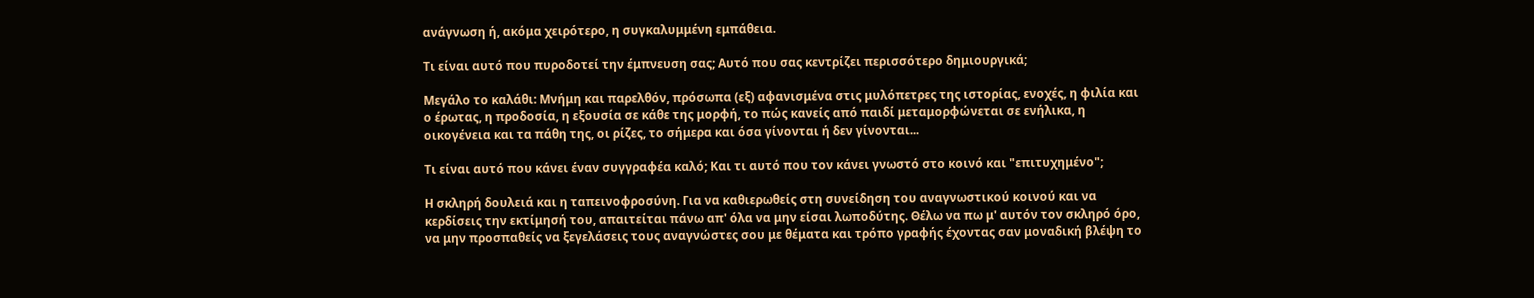ανάγνωση ή, ακόμα χειρότερο, η συγκαλυμμένη εμπάθεια.

Τι είναι αυτό που πυροδοτεί την έμπνευση σας; Αυτό που σας κεντρίζει περισσότερο δημιουργικά;

Μεγάλο το καλάθι: Μνήμη και παρελθόν, πρόσωπα (εξ) αφανισμένα στις μυλόπετρες της ιστορίας, ενοχές, η φιλία και ο έρωτας, η προδοσία, η εξουσία σε κάθε της μορφή, το πώς κανείς από παιδί μεταμορφώνεται σε ενήλικα, η οικογένεια και τα πάθη της, οι ρίζες, το σήμερα και όσα γίνονται ή δεν γίνονται...

Τι είναι αυτό που κάνει έναν συγγραφέα καλό; Και τι αυτό που τον κάνει γνωστό στο κοινό και "επιτυχημένο";

Η σκληρή δουλειά και η ταπεινοφροσύνη. Για να καθιερωθείς στη συνείδηση του αναγνωστικού κοινού και να κερδίσεις την εκτίμησή του, απαιτείται πάνω απ' όλα να μην είσαι λωποδύτης. Θέλω να πω μ' αυτόν τον σκληρό όρο, να μην προσπαθείς να ξεγελάσεις τους αναγνώστες σου με θέματα και τρόπο γραφής έχοντας σαν μοναδική βλέψη το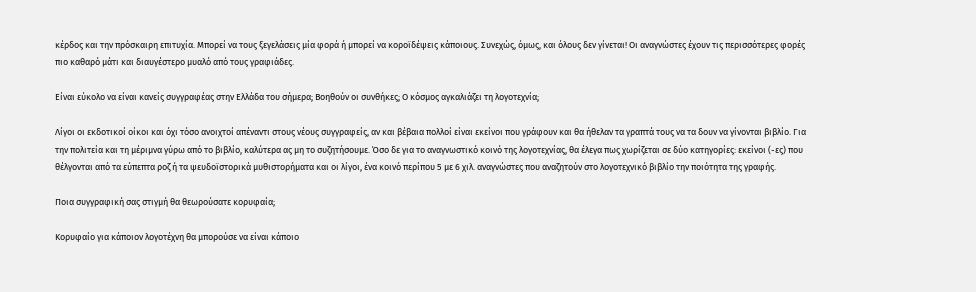κέρδος και την πρόσκαιρη επιτυχία. Μπορεί να τους ξεγελάσεις μία φορά ή μπορεί να κοροϊδέψεις κάποιους. Συνεχώς, όμως, και όλους δεν γίνεται! Οι αναγνώστες έχουν τις περισσότερες φορές πιο καθαρό μάτι και διαυγέστερο μυαλό από τους γραφιάδες.

Είναι εύκολο να είναι κανείς συγγραφέας στην Ελλάδα του σήμερα; Βοηθούν οι συνθήκες; Ο κόσμος αγκαλιάζει τη λογοτεχνία;

Λίγοι οι εκδοτικοί οίκοι και όχι τόσο ανοιχτοί απέναντι στους νέους συγγραφείς, αν και βέβαια πολλοί είναι εκείνοι που γράφουν και θα ήθελαν τα γραπτά τους να τα δουν να γίνονται βιβλίο. Για την πολιτεία και τη μέριμνα γύρω από το βιβλίο, καλύτερα ας μη το συζητήσουμε. Όσο δε για το αναγνωστικό κοινό της λογοτεχνίας, θα έλεγα πως χωρίζεται σε δύο κατηγορίες: εκείνοι (-ες) που θέλγονται από τα εύπεπτα ροζ ή τα ψευδοϊστορικά μυθιστορήματα και οι λίγοι, ένα κοινό περίπου 5 με 6 χιλ. αναγνώστες που αναζητούν στο λογοτεχνικό βιβλίο την ποιότητα της γραφής.

Ποια συγγραφική σας στιγμή θα θεωρούσατε κορυφαία;

Κορυφαίο για κάποιον λογοτέχνη θα μπορούσε να είναι κάποιο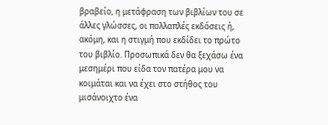βραβείο, η μετάφραση των βιβλίων του σε άλλες γλώσσες, οι πολλαπλές εκδόσεις ή, ακόμη, και η στιγμή που εκδίδει το πρώτο του βιβλίο. Προσωπικά δεν θα ξεχάσω ένα μεσημέρι που είδα τον πατέρα μου να κοιμάται και να έχει στο στήθος του μισάνοιχτο ένα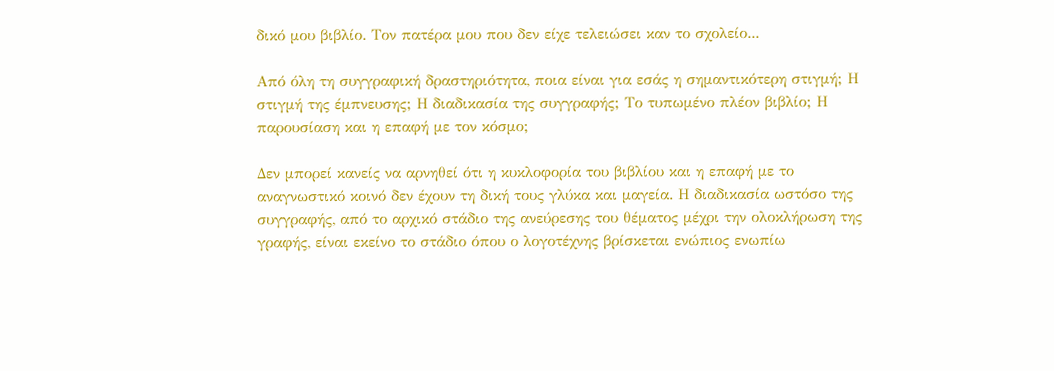δικό μου βιβλίο. Τον πατέρα μου που δεν είχε τελειώσει καν το σχολείο...

Από όλη τη συγγραφική δραστηριότητα, ποια είναι για εσάς η σημαντικότερη στιγμή; Η στιγμή της έμπνευσης; Η διαδικασία της συγγραφής; Το τυπωμένο πλέον βιβλίο; Η παρουσίαση και η επαφή με τον κόσμο;

Δεν μπορεί κανείς να αρνηθεί ότι η κυκλοφορία του βιβλίου και η επαφή με το αναγνωστικό κοινό δεν έχουν τη δική τους γλύκα και μαγεία. Η διαδικασία ωστόσο της συγγραφής, από το αρχικό στάδιο της ανεύρεσης του θέματος μέχρι την ολοκλήρωση της γραφής, είναι εκείνο το στάδιο όπου ο λογοτέχνης βρίσκεται ενώπιος ενωπίω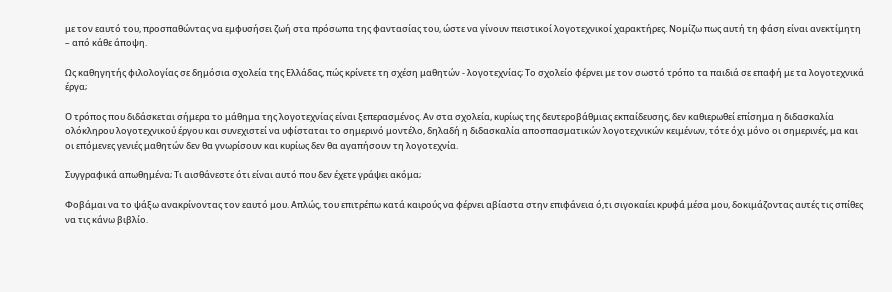με τον εαυτό του, προσπαθώντας να εμφυσήσει ζωή στα πρόσωπα της φαντασίας του, ώστε να γίνουν πειστικοί λογοτεχνικοί χαρακτήρες. Νομίζω πως αυτή τη φάση είναι ανεκτίμητη – από κάθε άποψη.

Ως καθηγητής φιλολογίας σε δημόσια σχολεία της Ελλάδας, πώς κρίνετε τη σχέση μαθητών - λογοτεχνίας; Το σχολείο φέρνει με τον σωστό τρόπο τα παιδιά σε επαφή με τα λογοτεχνικά έργα;

Ο τρόπος που διδάσκεται σήμερα το μάθημα της λογοτεχνίας είναι ξεπερασμένος. Αν στα σχολεία, κυρίως της δευτεροβάθμιας εκπαίδευσης, δεν καθιερωθεί επίσημα η διδασκαλία ολόκληρου λογοτεχνικού έργου και συνεχιστεί να υφίσταται το σημερινό μοντέλο, δηλαδή η διδασκαλία αποσπασματικών λογοτεχνικών κειμένων, τότε όχι μόνο οι σημερινές, μα και οι επόμενες γενιές μαθητών δεν θα γνωρίσουν και κυρίως δεν θα αγαπήσουν τη λογοτεχνία.

Συγγραφικά απωθημένα; Τι αισθάνεστε ότι είναι αυτό που δεν έχετε γράψει ακόμα;

Φοβάμαι να το ψάξω ανακρίνοντας τον εαυτό μου. Απλώς, του επιτρέπω κατά καιρούς να φέρνει αβίαστα στην επιφάνεια ό,τι σιγοκαίει κρυφά μέσα μου, δοκιμάζοντας αυτές τις σπίθες να τις κάνω βιβλίο.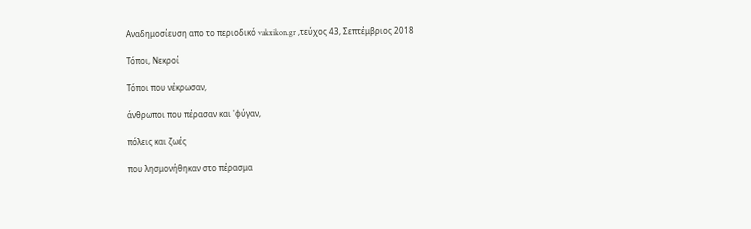Αναδημοσίευση απο το περιοδικό vakxikon.gr ,τεύχος 43, Σεπτέμβριος 2018

Τόποι, Νεκροί

Τόποι που νέκρωσαν,

άνθρωποι που πέρασαν και 'φύγαν,

πόλεις και ζωές

που λησμονήθηκαν στο πέρασμα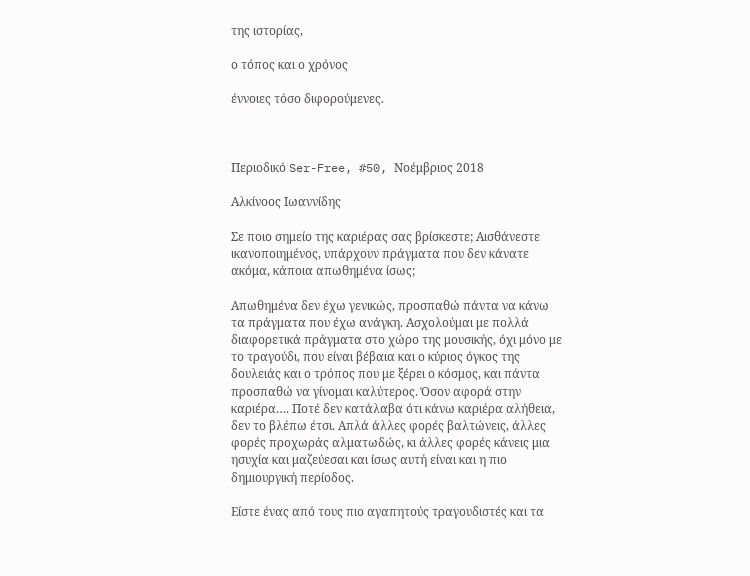της ιστορίας,

ο τόπος και ο χρόνος

έννοιες τόσο διφορούμενες.



Περιοδικό Ser-Free, #50, Νοέμβριος 2018

Αλκίνοος Ιωαννίδης

Σε ποιο σημείο της καριέρας σας βρίσκεστε; Αισθάνεστε ικανοποιημένος, υπάρχουν πράγματα που δεν κάνατε ακόμα, κάποια απωθημένα ίσως;

Απωθημένα δεν έχω γενικώς, προσπαθώ πάντα να κάνω τα πράγματα που έχω ανάγκη. Ασχολούμαι με πολλά διαφορετικά πράγματα στο χώρο της μουσικής, όχι μόνο με το τραγούδι, που είναι βέβαια και ο κύριος όγκος της δουλειάς και ο τρόπος που με ξέρει ο κόσμος, και πάντα προσπαθώ να γίνομαι καλύτερος. Όσον αφορά στην καριέρα…. Ποτέ δεν κατάλαβα ότι κάνω καριέρα αλήθεια, δεν το βλέπω έτσι. Απλά άλλες φορές βαλτώνεις, άλλες φορές προχωράς αλματωδώς, κι άλλες φορές κάνεις μια ησυχία και μαζεύεσαι και ίσως αυτή είναι και η πιο δημιουργική περίοδος.

Είστε ένας από τους πιο αγαπητούς τραγουδιστές και τα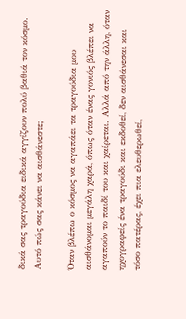δικά σας τραγούδια ειδικά αγγίζουν πολύ βαθιά τον κόσμο. Αυτό πώς σας κάνει να αισθάνεστε;

Όταν βλέπω ο κόσμος να αγαπάει τα τραγούδια μου αισθάνομαι μεγάλη χαρά, όπως όταν ένας γονιός βλέπει να αγαπούν το παιδί του και χαίρεται. Αλλά από την άλλη, όταν ηχογραφείς ένα τραγούδι και εκδοθεί, δεν αισθάνεσαι και τόσο πατέρας, έχει πια ελευθερωθεί,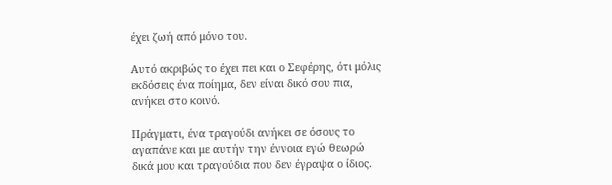έχει ζωή από μόνο του.

Αυτό ακριβώς το έχει πει και ο Σεφέρης, ότι μόλις εκδόσεις ένα ποίημα, δεν είναι δικό σου πια, ανήκει στο κοινό.

Πράγματι, ένα τραγούδι ανήκει σε όσους το αγαπάνε και με αυτήν την έννοια εγώ θεωρώ δικά μου και τραγούδια που δεν έγραψα ο ίδιος.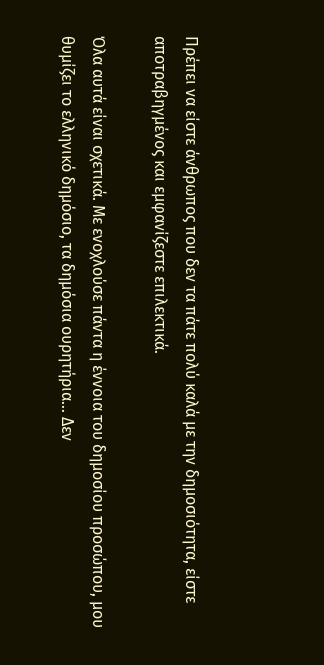Πρέπει να είστε άνθρωπος που δεν τα πάτε πολύ καλά με την δημοσιότητα, είστε αποτραβηγμένος και εμφανίζεστε επιλεκτικά.

Όλα αυτά είναι σχετικά. Με ενοχλούσε πάντα η έννοια του δημοσίου προσώπου, μου θυμίζει το ελληνικό δημόσιο, τα δημόσια ουρητήρια... Δεν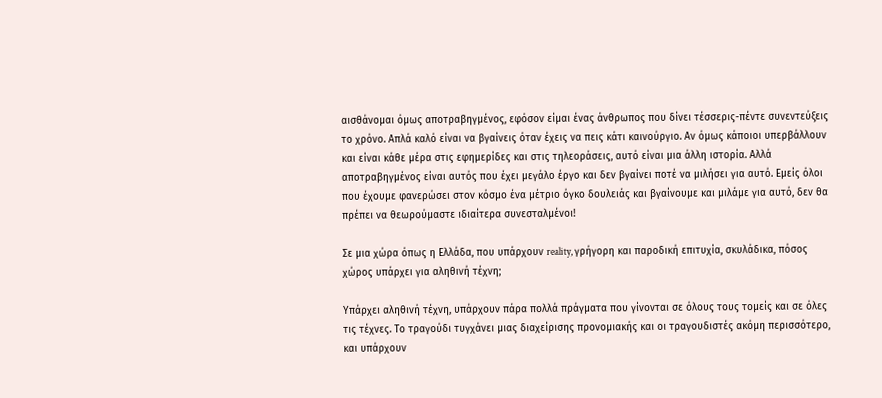αισθάνομαι όμως αποτραβηγμένος, εφόσον είμαι ένας άνθρωπος που δίνει τέσσερις-πέντε συνεντεύξεις το χρόνο. Απλά καλό είναι να βγαίνεις όταν έχεις να πεις κάτι καινούργιο. Αν όμως κάποιοι υπερβάλλουν και είναι κάθε μέρα στις εφημερίδες και στις τηλεοράσεις, αυτό είναι μια άλλη ιστορία. Αλλά αποτραβηγμένος είναι αυτός που έχει μεγάλο έργο και δεν βγαίνει ποτέ να μιλήσει για αυτό. Εμείς όλοι που έχουμε φανερώσει στον κόσμο ένα μέτριο όγκο δουλειάς και βγαίνουμε και μιλάμε για αυτό, δεν θα πρέπει να θεωρούμαστε ιδιαίτερα συνεσταλμένοι!

Σε μια χώρα όπως η Ελλάδα, που υπάρχουν reality, γρήγορη και παροδική επιτυχία, σκυλάδικα, πόσος χώρος υπάρχει για αληθινή τέχνη;

Υπάρχει αληθινή τέχνη, υπάρχουν πάρα πολλά πράγματα που γίνονται σε όλους τους τομείς και σε όλες τις τέχνες. Το τραγούδι τυγχάνει μιας διαχείρισης προνομιακής και οι τραγουδιστές ακόμη περισσότερο, και υπάρχουν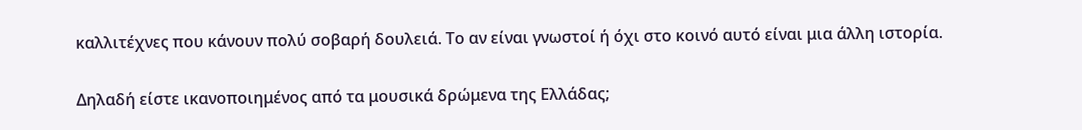καλλιτέχνες που κάνουν πολύ σοβαρή δουλειά. Το αν είναι γνωστοί ή όχι στο κοινό αυτό είναι μια άλλη ιστορία.

Δηλαδή είστε ικανοποιημένος από τα μουσικά δρώμενα της Ελλάδας;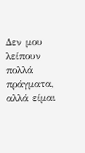Δεν μου λείπουν πολλά πράγματα, αλλά είμαι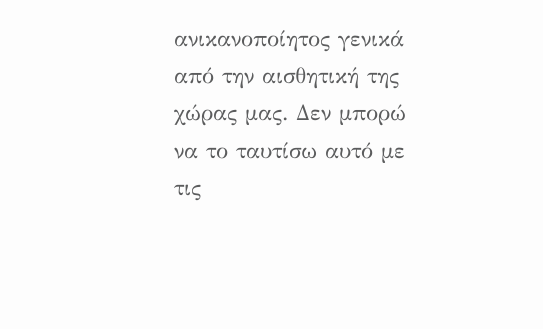ανικανοποίητος γενικά από την αισθητική της χώρας μας. Δεν μπορώ να το ταυτίσω αυτό με τις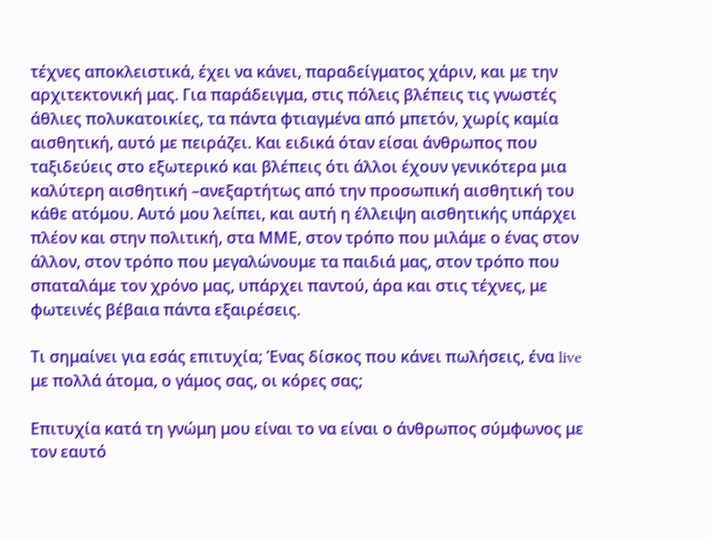τέχνες αποκλειστικά, έχει να κάνει, παραδείγματος χάριν, και με την αρχιτεκτονική μας. Για παράδειγμα, στις πόλεις βλέπεις τις γνωστές άθλιες πολυκατοικίες, τα πάντα φτιαγμένα από μπετόν, χωρίς καμία αισθητική, αυτό με πειράζει. Και ειδικά όταν είσαι άνθρωπος που ταξιδεύεις στο εξωτερικό και βλέπεις ότι άλλοι έχουν γενικότερα μια καλύτερη αισθητική –ανεξαρτήτως από την προσωπική αισθητική του κάθε ατόμου. Αυτό μου λείπει, και αυτή η έλλειψη αισθητικής υπάρχει πλέον και στην πολιτική, στα ΜΜΕ, στον τρόπο που μιλάμε ο ένας στον άλλον, στον τρόπο που μεγαλώνουμε τα παιδιά μας, στον τρόπο που σπαταλάμε τον χρόνο μας, υπάρχει παντού, άρα και στις τέχνες, με φωτεινές βέβαια πάντα εξαιρέσεις.

Τι σημαίνει για εσάς επιτυχία; Ένας δίσκος που κάνει πωλήσεις, ένα live με πολλά άτομα, ο γάμος σας, οι κόρες σας;

Επιτυχία κατά τη γνώμη μου είναι το να είναι ο άνθρωπος σύμφωνος με τον εαυτό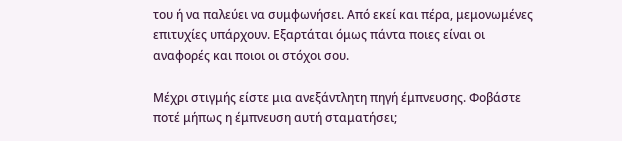του ή να παλεύει να συμφωνήσει. Από εκεί και πέρα, μεμονωμένες επιτυχίες υπάρχουν. Εξαρτάται όμως πάντα ποιες είναι οι αναφορές και ποιοι οι στόχοι σου.

Μέχρι στιγμής είστε μια ανεξάντλητη πηγή έμπνευσης. Φοβάστε ποτέ μήπως η έμπνευση αυτή σταματήσει;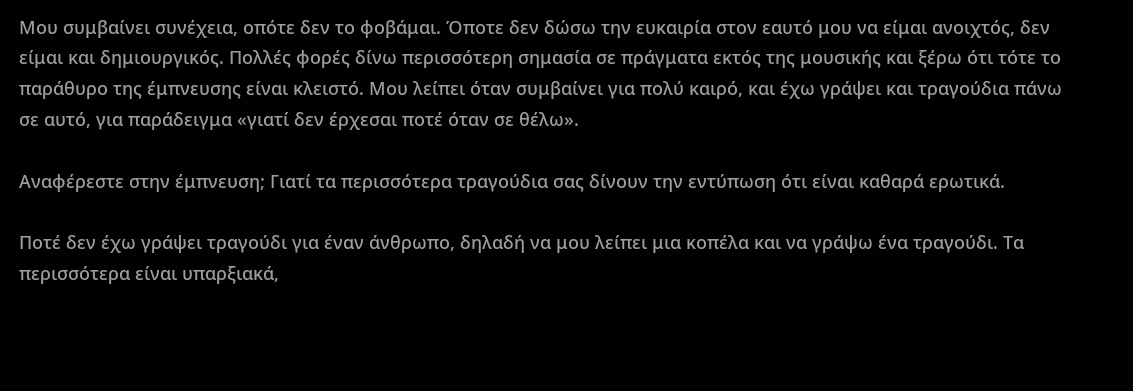Μου συμβαίνει συνέχεια, οπότε δεν το φοβάμαι. Όποτε δεν δώσω την ευκαιρία στον εαυτό μου να είμαι ανοιχτός, δεν είμαι και δημιουργικός. Πολλές φορές δίνω περισσότερη σημασία σε πράγματα εκτός της μουσικής και ξέρω ότι τότε το παράθυρο της έμπνευσης είναι κλειστό. Μου λείπει όταν συμβαίνει για πολύ καιρό, και έχω γράψει και τραγούδια πάνω σε αυτό, για παράδειγμα «γιατί δεν έρχεσαι ποτέ όταν σε θέλω».

Αναφέρεστε στην έμπνευση; Γιατί τα περισσότερα τραγούδια σας δίνουν την εντύπωση ότι είναι καθαρά ερωτικά.

Ποτέ δεν έχω γράψει τραγούδι για έναν άνθρωπο, δηλαδή να μου λείπει μια κοπέλα και να γράψω ένα τραγούδι. Τα περισσότερα είναι υπαρξιακά,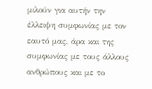μιλούν για αυτήν την έλλειψη συμφωνίας με τον εαυτό μας, άρα και της συμφωνίας με τους άλλους ανθρώπους και με το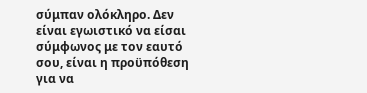σύμπαν ολόκληρο. Δεν είναι εγωιστικό να είσαι σύμφωνος με τον εαυτό σου, είναι η προϋπόθεση για να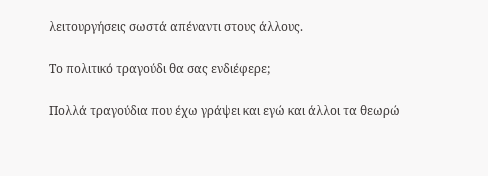λειτουργήσεις σωστά απέναντι στους άλλους.

Το πολιτικό τραγούδι θα σας ενδιέφερε;

Πολλά τραγούδια που έχω γράψει και εγώ και άλλοι τα θεωρώ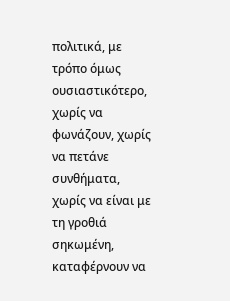πολιτικά, με τρόπο όμως ουσιαστικότερο, χωρίς να φωνάζουν, χωρίς να πετάνε συνθήματα, χωρίς να είναι με τη γροθιά σηκωμένη, καταφέρνουν να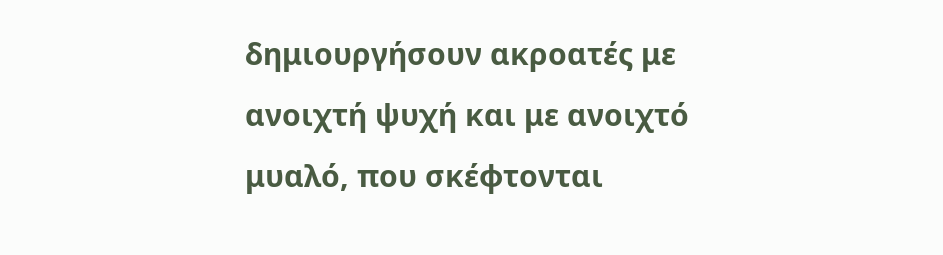δημιουργήσουν ακροατές με ανοιχτή ψυχή και με ανοιχτό μυαλό, που σκέφτονται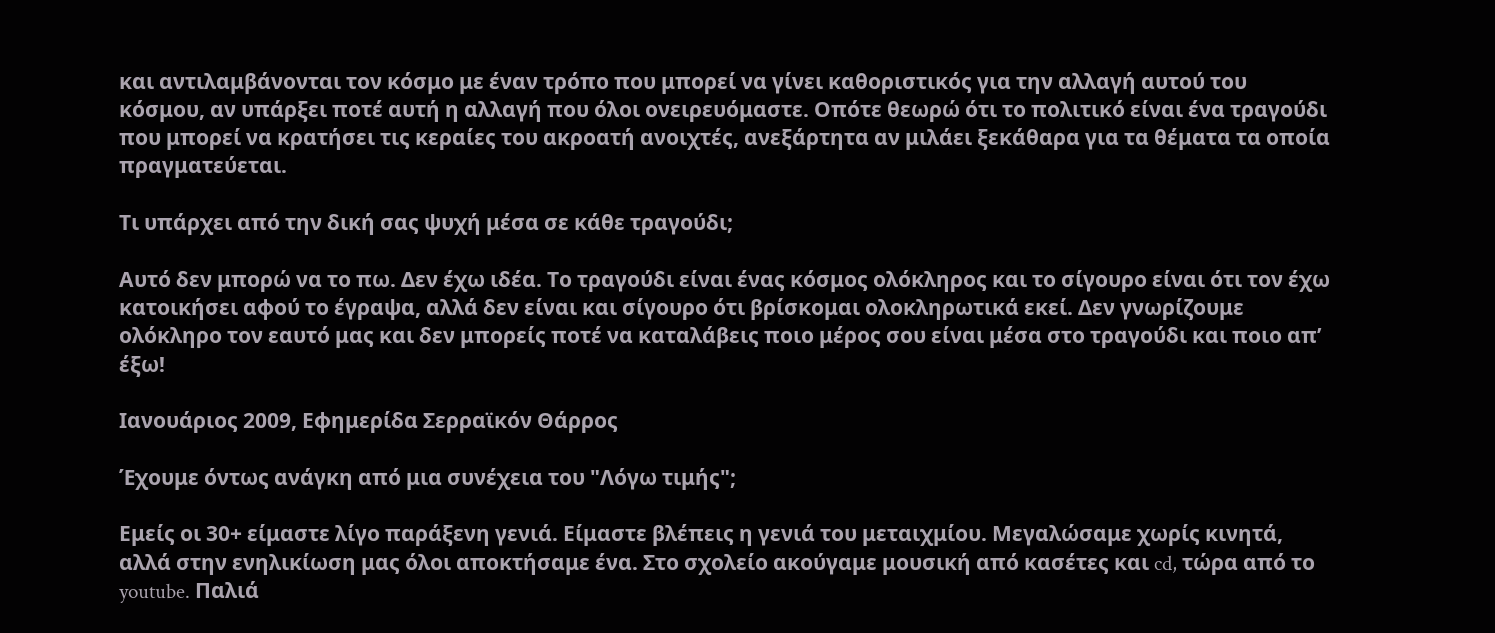και αντιλαμβάνονται τον κόσμο με έναν τρόπο που μπορεί να γίνει καθοριστικός για την αλλαγή αυτού του κόσμου, αν υπάρξει ποτέ αυτή η αλλαγή που όλοι ονειρευόμαστε. Οπότε θεωρώ ότι το πολιτικό είναι ένα τραγούδι που μπορεί να κρατήσει τις κεραίες του ακροατή ανοιχτές, ανεξάρτητα αν μιλάει ξεκάθαρα για τα θέματα τα οποία πραγματεύεται.

Τι υπάρχει από την δική σας ψυχή μέσα σε κάθε τραγούδι;

Αυτό δεν μπορώ να το πω. Δεν έχω ιδέα. Το τραγούδι είναι ένας κόσμος ολόκληρος και το σίγουρο είναι ότι τον έχω κατοικήσει αφού το έγραψα, αλλά δεν είναι και σίγουρο ότι βρίσκομαι ολοκληρωτικά εκεί. Δεν γνωρίζουμε ολόκληρο τον εαυτό μας και δεν μπορείς ποτέ να καταλάβεις ποιο μέρος σου είναι μέσα στο τραγούδι και ποιο απ’ έξω!

Ιανουάριος 2009, Εφημερίδα Σερραϊκόν Θάρρος

Έχουμε όντως ανάγκη από μια συνέχεια του "Λόγω τιμής";

Εμείς οι 30+ είμαστε λίγο παράξενη γενιά. Είμαστε βλέπεις η γενιά του μεταιχμίου. Μεγαλώσαμε χωρίς κινητά, αλλά στην ενηλικίωση μας όλοι αποκτήσαμε ένα. Στο σχολείο ακούγαμε μουσική από κασέτες και cd, τώρα από το youtube. Παλιά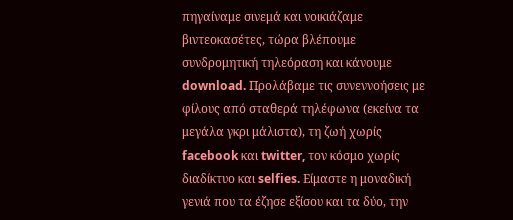πηγαίναμε σινεμά και νοικιάζαμε βιντεοκασέτες, τώρα βλέπουμε συνδρομητική τηλεόραση και κάνουμε download. Προλάβαμε τις συνεννοήσεις με φίλους από σταθερά τηλέφωνα (εκείνα τα μεγάλα γκρι μάλιστα), τη ζωή χωρίς facebook και twitter, τον κόσμο χωρίς διαδίκτυο και selfies. Είμαστε η μοναδική γενιά που τα έζησε εξίσου και τα δύο, την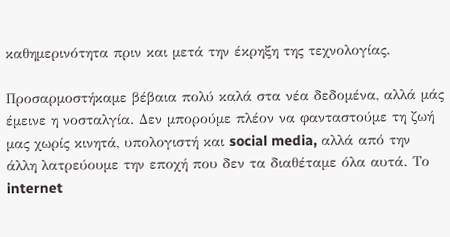καθημερινότητα πριν και μετά την έκρηξη της τεχνολογίας.

Προσαρμοστήκαμε βέβαια πολύ καλά στα νέα δεδομένα, αλλά μάς έμεινε η νοσταλγία. Δεν μπορούμε πλέον να φανταστούμε τη ζωή μας χωρίς κινητά, υπολογιστή και social media, αλλά από την άλλη λατρεύουμε την εποχή που δεν τα διαθέταμε όλα αυτά. Το internet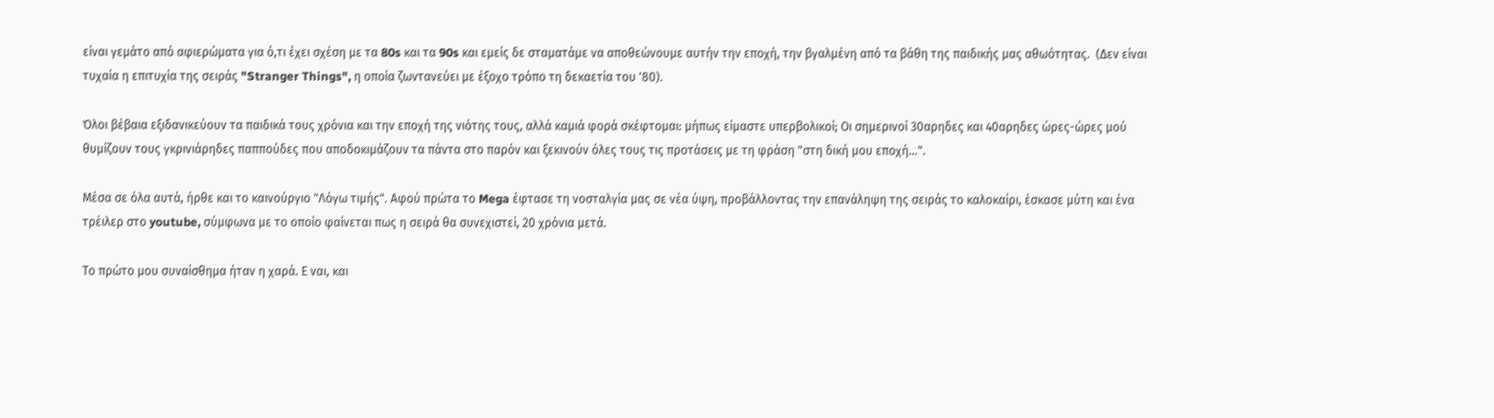είναι γεμάτο από αφιερώματα για ό,τι έχει σχέση με τα 80s και τα 90s και εμείς δε σταματάμε να αποθεώνουμε αυτήν την εποχή, την βγαλμένη από τα βάθη της παιδικής μας αθωότητας.  (Δεν είναι τυχαία η επιτυχία της σειράς "Stranger Things", η οποία ζωντανεύει με έξοχο τρόπο τη δεκαετία του '80).

Όλοι βέβαια εξιδανικεύουν τα παιδικά τους χρόνια και την εποχή της νιότης τους, αλλά καμιά φορά σκέφτομαι: μήπως είμαστε υπερβολικοί; Οι σημερινοί 30αρηδες και 40αρηδες ώρες-ώρες μού θυμίζουν τους γκρινιάρηδες παππούδες που αποδοκιμάζουν τα πάντα στο παρόν και ξεκινούν όλες τους τις προτάσεις με τη φράση "στη δική μου εποχή…".

Μέσα σε όλα αυτά, ήρθε και το καινούργιο "Λόγω τιμής". Αφού πρώτα το Mega έφτασε τη νοσταλγία μας σε νέα ύψη, προβάλλοντας την επανάληψη της σειράς το καλοκαίρι, έσκασε μύτη και ένα τρέιλερ στο youtube, σύμφωνα με το οποίο φαίνεται πως η σειρά θα συνεχιστεί, 20 χρόνια μετά.

Το πρώτο μου συναίσθημα ήταν η χαρά. Ε ναι, και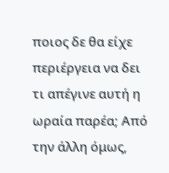ποιος δε θα είχε περιέργεια να δει τι απέγινε αυτή η ωραία παρέα; Από την άλλη όμως,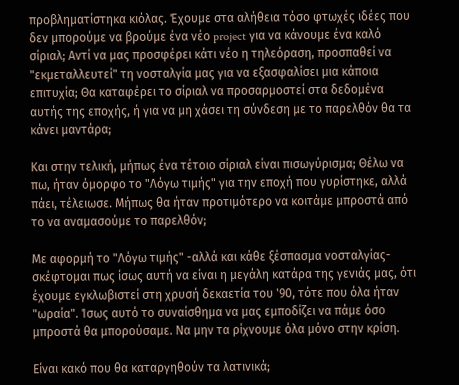προβληματίστηκα κιόλας. Έχουμε στα αλήθεια τόσο φτωχές ιδέες που δεν μπορούμε να βρούμε ένα νέο project για να κάνουμε ένα καλό σίριαλ; Αντί να μας προσφέρει κάτι νέο η τηλεόραση, προσπαθεί να "εκμεταλλευτεί" τη νοσταλγία μας για να εξασφαλίσει μια κάποια επιτυχία; Θα καταφέρει το σίριαλ να προσαρμοστεί στα δεδομένα αυτής της εποχής, ή για να μη χάσει τη σύνδεση με το παρελθόν θα τα κάνει μαντάρα;

Και στην τελική, μήπως ένα τέτοιο σίριαλ είναι πισωγύρισμα; Θέλω να πω, ήταν όμορφο το "Λόγω τιμής" για την εποχή που γυρίστηκε, αλλά πάει, τέλειωσε. Μήπως θα ήταν προτιμότερο να κοιτάμε μπροστά από το να αναμασούμε το παρελθόν;

Με αφορμή το "Λόγω τιμής" -αλλά και κάθε ξέσπασμα νοσταλγίας- σκέφτομαι πως ίσως αυτή να είναι η μεγάλη κατάρα της γενιάς μας, ότι έχουμε εγκλωβιστεί στη χρυσή δεκαετία του '90, τότε που όλα ήταν "ωραία". Ίσως αυτό το συναίσθημα να μας εμποδίζει να πάμε όσο μπροστά θα μπορούσαμε. Να μην τα ρίχνουμε όλα μόνο στην κρίση.

Είναι κακό που θα καταργηθούν τα λατινικά;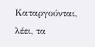Καταργούνται, λέει, τα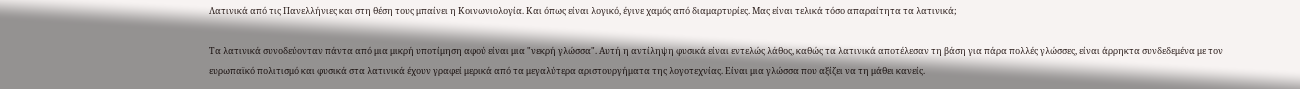Λατινικά από τις Πανελλήνιες και στη θέση τους μπαίνει η Κοινωνιολογία. Και όπως είναι λογικό, έγινε χαμός από διαμαρτυρίες. Μας είναι τελικά τόσο απαραίτητα τα λατινικά;

Τα λατινικά συνοδεύονταν πάντα από μια μικρή υποτίμηση αφού είναι μια "νεκρή γλώσσα". Αυτή η αντίληψη φυσικά είναι εντελώς λάθος, καθώς τα λατινικά αποτέλεσαν τη βάση για πάρα πολλές γλώσσες, είναι άρρηκτα συνδεδεμένα με τον ευρωπαϊκό πολιτισμό και φυσικά στα λατινικά έχουν γραφεί μερικά από τα μεγαλύτερα αριστουργήματα της λογοτεχνίας. Είναι μια γλώσσα που αξίζει να τη μάθει κανείς.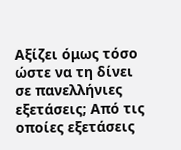Αξίζει όμως τόσο ώστε να τη δίνει σε πανελλήνιες εξετάσεις; Από τις οποίες εξετάσεις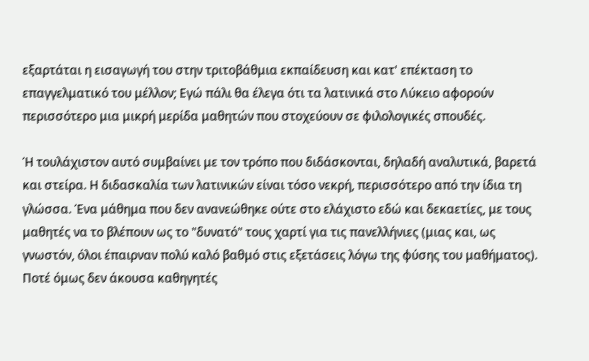εξαρτάται η εισαγωγή του στην τριτοβάθμια εκπαίδευση και κατ' επέκταση το επαγγελματικό του μέλλον; Εγώ πάλι θα έλεγα ότι τα λατινικά στο Λύκειο αφορούν περισσότερο μια μικρή μερίδα μαθητών που στοχεύουν σε φιλολογικές σπουδές.

Ή τουλάχιστον αυτό συμβαίνει με τον τρόπο που διδάσκονται, δηλαδή αναλυτικά, βαρετά και στείρα. Η διδασκαλία των λατινικών είναι τόσο νεκρή, περισσότερο από την ίδια τη γλώσσα. Ένα μάθημα που δεν ανανεώθηκε ούτε στο ελάχιστο εδώ και δεκαετίες, με τους μαθητές να το βλέπουν ως το "δυνατό" τους χαρτί για τις πανελλήνιες (μιας και, ως γνωστόν, όλοι έπαιρναν πολύ καλό βαθμό στις εξετάσεις λόγω της φύσης του μαθήματος). Ποτέ όμως δεν άκουσα καθηγητές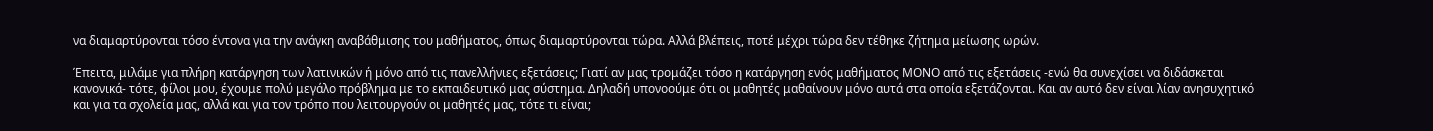να διαμαρτύρονται τόσο έντονα για την ανάγκη αναβάθμισης του μαθήματος, όπως διαμαρτύρονται τώρα. Αλλά βλέπεις, ποτέ μέχρι τώρα δεν τέθηκε ζήτημα μείωσης ωρών.

Έπειτα, μιλάμε για πλήρη κατάργηση των λατινικών ή μόνο από τις πανελλήνιες εξετάσεις; Γιατί αν μας τρομάζει τόσο η κατάργηση ενός μαθήματος ΜΟΝΟ από τις εξετάσεις -ενώ θα συνεχίσει να διδάσκεται κανονικά- τότε, φίλοι μου, έχουμε πολύ μεγάλο πρόβλημα με το εκπαιδευτικό μας σύστημα. Δηλαδή υπονοούμε ότι οι μαθητές μαθαίνουν μόνο αυτά στα οποία εξετάζονται. Και αν αυτό δεν είναι λίαν ανησυχητικό και για τα σχολεία μας, αλλά και για τον τρόπο που λειτουργούν οι μαθητές μας, τότε τι είναι;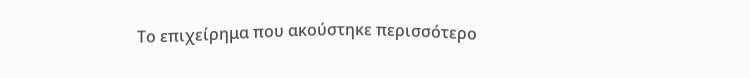Το επιχείρημα που ακούστηκε περισσότερο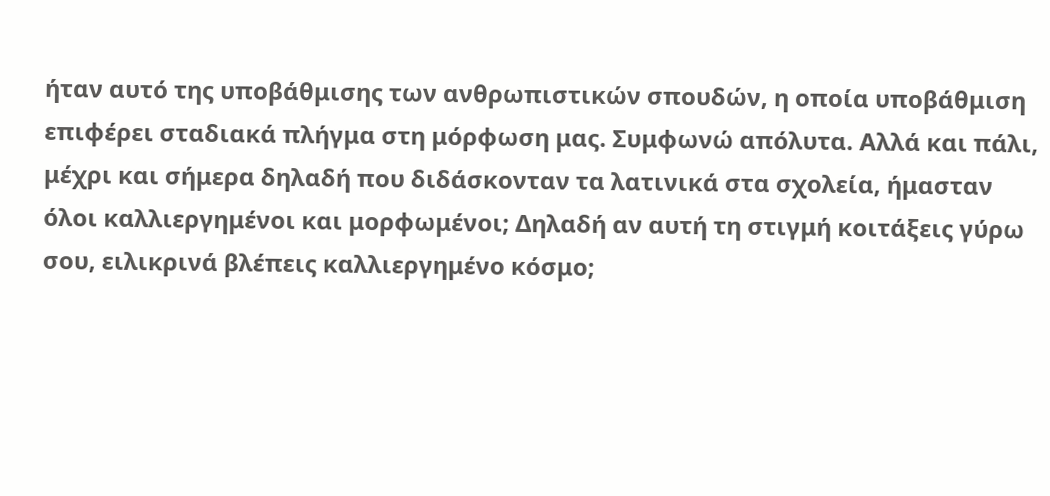ήταν αυτό της υποβάθμισης των ανθρωπιστικών σπουδών, η οποία υποβάθμιση επιφέρει σταδιακά πλήγμα στη μόρφωση μας. Συμφωνώ απόλυτα. Αλλά και πάλι, μέχρι και σήμερα δηλαδή που διδάσκονταν τα λατινικά στα σχολεία, ήμασταν όλοι καλλιεργημένοι και μορφωμένοι; Δηλαδή αν αυτή τη στιγμή κοιτάξεις γύρω σου, ειλικρινά βλέπεις καλλιεργημένο κόσμο;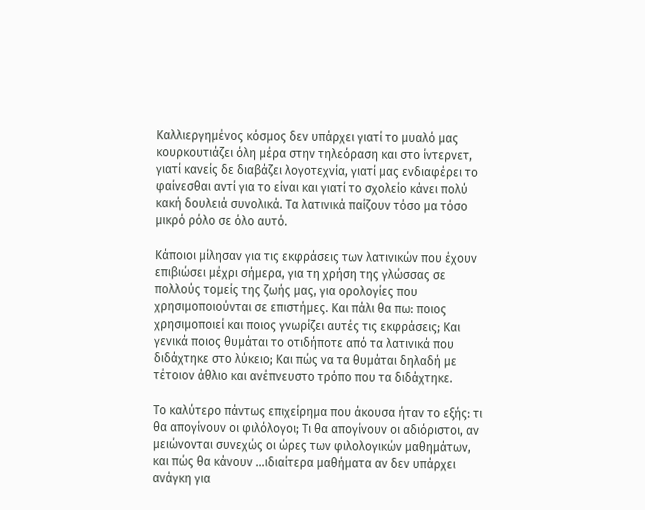Καλλιεργημένος κόσμος δεν υπάρχει γιατί το μυαλό μας κουρκουτιάζει όλη μέρα στην τηλεόραση και στο ίντερνετ, γιατί κανείς δε διαβάζει λογοτεχνία, γιατί μας ενδιαφέρει το φαίνεσθαι αντί για το είναι και γιατί το σχολείο κάνει πολύ κακή δουλειά συνολικά. Τα λατινικά παίζουν τόσο μα τόσο μικρό ρόλο σε όλο αυτό.

Κάποιοι μίλησαν για τις εκφράσεις των λατινικών που έχουν επιβιώσει μέχρι σήμερα, για τη χρήση της γλώσσας σε πολλούς τομείς της ζωής μας, για ορολογίες που χρησιμοποιούνται σε επιστήμες. Και πάλι θα πω: ποιος χρησιμοποιεί και ποιος γνωρίζει αυτές τις εκφράσεις; Και γενικά ποιος θυμάται το οτιδήποτε από τα λατινικά που διδάχτηκε στο λύκειο; Και πώς να τα θυμάται δηλαδή με τέτοιον άθλιο και ανέπνευστο τρόπο που τα διδάχτηκε.

Το καλύτερο πάντως επιχείρημα που άκουσα ήταν το εξής: τι θα απογίνουν οι φιλόλογοι; Τι θα απογίνουν οι αδιόριστοι, αν μειώνονται συνεχώς οι ώρες των φιλολογικών μαθημάτων, και πώς θα κάνουν …ιδιαίτερα μαθήματα αν δεν υπάρχει ανάγκη για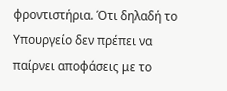φροντιστήρια. Ότι δηλαδή το Υπουργείο δεν πρέπει να παίρνει αποφάσεις με το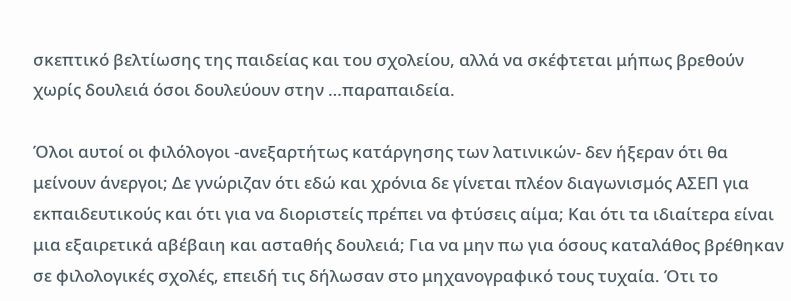σκεπτικό βελτίωσης της παιδείας και του σχολείου, αλλά να σκέφτεται μήπως βρεθούν χωρίς δουλειά όσοι δουλεύουν στην …παραπαιδεία.

Όλοι αυτοί οι φιλόλογοι -ανεξαρτήτως κατάργησης των λατινικών- δεν ήξεραν ότι θα μείνουν άνεργοι; Δε γνώριζαν ότι εδώ και χρόνια δε γίνεται πλέον διαγωνισμός ΑΣΕΠ για εκπαιδευτικούς και ότι για να διοριστείς πρέπει να φτύσεις αίμα; Και ότι τα ιδιαίτερα είναι μια εξαιρετικά αβέβαιη και ασταθής δουλειά; Για να μην πω για όσους καταλάθος βρέθηκαν σε φιλολογικές σχολές, επειδή τις δήλωσαν στο μηχανογραφικό τους τυχαία. Ότι το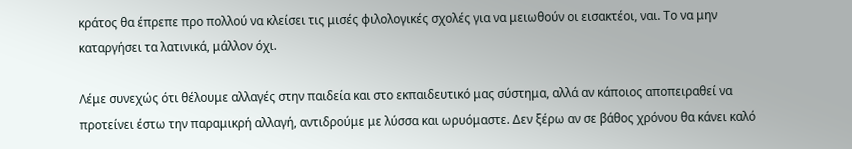κράτος θα έπρεπε προ πολλού να κλείσει τις μισές φιλολογικές σχολές για να μειωθούν οι εισακτέοι, ναι. Το να μην καταργήσει τα λατινικά, μάλλον όχι.

Λέμε συνεχώς ότι θέλουμε αλλαγές στην παιδεία και στο εκπαιδευτικό μας σύστημα, αλλά αν κάποιος αποπειραθεί να προτείνει έστω την παραμικρή αλλαγή, αντιδρούμε με λύσσα και ωρυόμαστε. Δεν ξέρω αν σε βάθος χρόνου θα κάνει καλό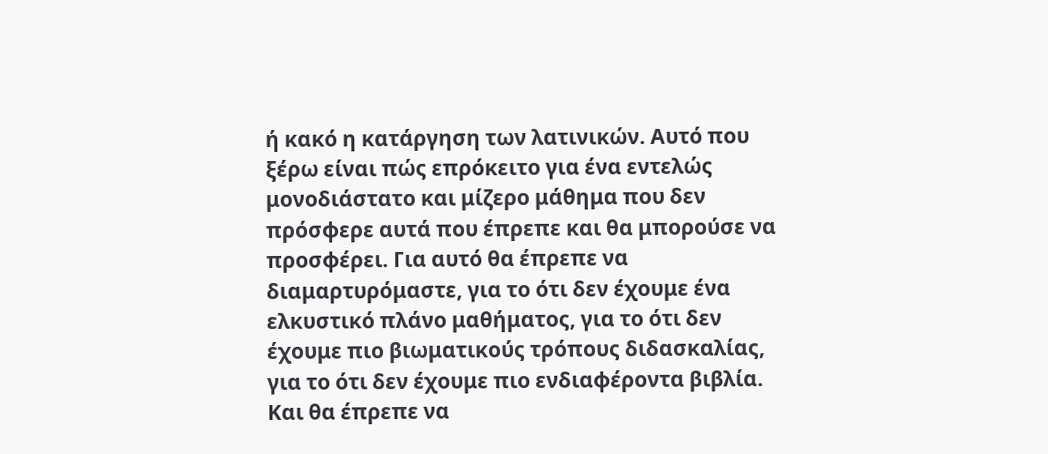ή κακό η κατάργηση των λατινικών. Αυτό που ξέρω είναι πώς επρόκειτο για ένα εντελώς μονοδιάστατο και μίζερο μάθημα που δεν πρόσφερε αυτά που έπρεπε και θα μπορούσε να προσφέρει. Για αυτό θα έπρεπε να διαμαρτυρόμαστε, για το ότι δεν έχουμε ένα ελκυστικό πλάνο μαθήματος, για το ότι δεν έχουμε πιο βιωματικούς τρόπους διδασκαλίας, για το ότι δεν έχουμε πιο ενδιαφέροντα βιβλία. Και θα έπρεπε να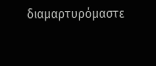διαμαρτυρόμαστε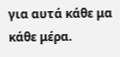για αυτά κάθε μα κάθε μέρα.